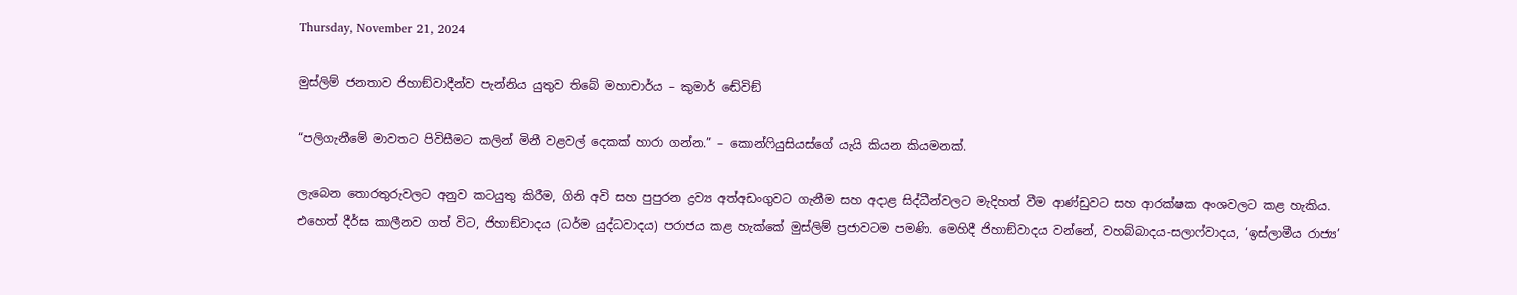Thursday, November 21, 2024

මුස්ලිම් ජනතාව ජිහාඞ්වාදීන්ව පැන්නිය යුතුව තිබේ මහාචාර්ය – කුමාර් ඬේවිඞ්

“පලිගැනීමේ මාවතට පිවිසීමට කලින් මිනී වළවල් දෙකක් හාරා ගන්න.” – කොන්ෆියුසියස්ගේ යැයි කියන කියමනක්.

ලැබෙන තොරතුරුවලට අනුව කටයුතු කිරීම, ගිනි අවි සහ පුපුරන ද්‍රව්‍ය අත්අඩංගුවට ගැනීම සහ අදාළ සිද්ධීන්වලට මැදිහත් වීම ආණ්ඩුවට සහ ආරක්ෂක අංශවලට කළ හැකිය. එහෙත් දීර්ඝ කාලීනව ගත් විට, ජිහාඞ්වාදය (ධර්ම යුද්ධවාදය) පරාජය කළ හැක්කේ මුස්ලිම් ප්‍රජාවටම පමණි. මෙහිදී ජිහාඞ්වාදය වන්නේ, වහබ්බාදය-සලාෆ්වාදය, ‘ඉස්ලාමීය රාජ්‍ය’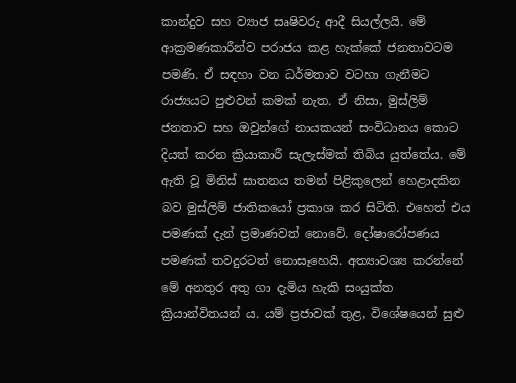කාන්දුව සහ ව්‍යාජ සෘෂිවරු ආදී සියල්ලයි. මේ ආක්‍රමණකාරීන්ව පරාජය කළ හැක්කේ ජනතාවටම පමණි. ඒ සඳහා වන ධර්මතාව වටහා ගැනීමට රාජ්‍යයට පුළුවන් කමක් නැත. ඒ නිසා, මුස්ලිම් ජනතාව සහ ඔවුන්ගේ නායකයන් සංවිධානය කොට දියත් කරන ක්‍රියාකාරී සැලැස්මක් තිබිය යුත්තේය. මේ ඇති වූ මිනිස් ඝාතනය තමන් පිළිකුලෙන් හෙළාදකින බව මුස්ලිම් ජාතිකයෝ ප්‍රකාශ කර සිටිති. එහෙත් එය පමණක් දැන් ප්‍රමාණවත් නොවේ. දෝෂාරෝපණය පමණක් තවදුරටත් නොසෑහෙයි. අත්‍යාවශ්‍ය කරන්නේ මේ අනතුර අතු ගා දැමිය හැකි සංයුක්ත ක්‍රියාන්විතයන් ය. යම් ප්‍රජාවක් තුළ, විශේෂයෙන් සුළු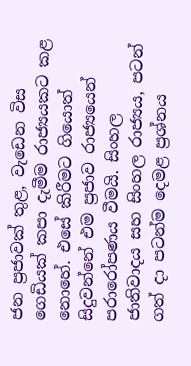ජන ප්‍රජාවක් තුළ, වැඩෙන විස ගෙඩියක් කපා දැමීම රාජ්‍යයකට කළ නොහේ. එසේ කිරීමට ගියොත් සිදුවන්නේ එම ප්‍රජාව රාජ්‍යයෙන් පරාරෝපණය වීමයි. සිංහල ජාතිවාදය සහ සිංහල රාජ්‍යය, පටන් ගත් දා පටන්ම දෙමළ ප්‍රශ්නය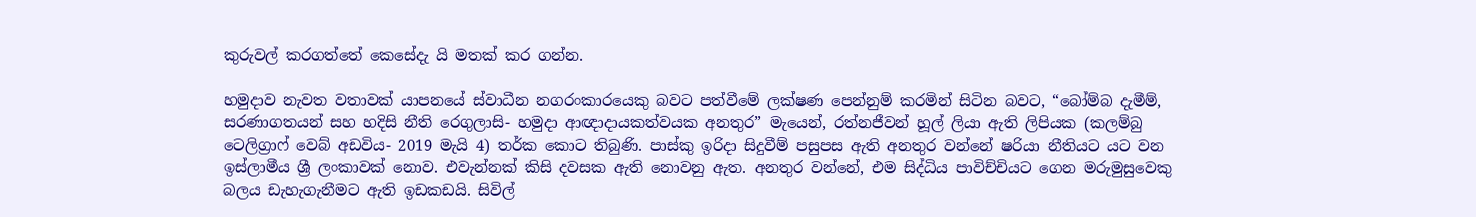කුරුවල් කරගත්තේ කෙසේදැ යි මතක් කර ගන්න.

හමුදාව නැවත වතාවක් යාපනයේ ස්වාධීන නගරංකාරයෙකු බවට පත්වීමේ ලක්ෂණ පෙන්නුම් කරමින් සිටින බවට, “බෝම්බ දැමීම්, සරණාගතයන් සහ හදිසි නීති රෙගුලාසි- හමුදා ආඥාදායකත්වයක අනතුර” මැයෙන්, රත්නජීවන් හූල් ලියා ඇති ලිපියක (කලම්බු ටෙලිග්‍රාෆ් වෙබ් අඩවිය- 2019 මැයි 4) තර්ක කොට තිබුණි. පාස්කු ඉරිදා සිදුවීම් පසුපස ඇති අනතුර වන්නේ ෂරියා නීතියට යට වන ඉස්ලාමීය ශ්‍රී ලංකාවක් නොව. එවැන්නක් කිසි දවසක ඇති නොවනු ඇත. අනතුර වන්නේ, එම සිද්ධිය පාවිච්චියට ගෙන මරුමුසුවෙකු බලය ඩැහැගැනීමට ඇති ඉඩකඩයි. සිවිල්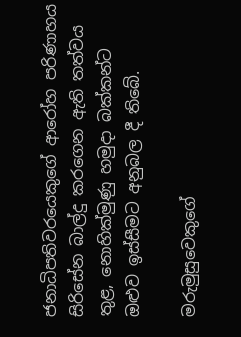ජනාධිපතිවරයෙකුගේ ආරෝහ පරිණාහය සිරිසේන බාල්දු කරගෙන ඇති තත්වය තුළ, නොහික්මුණු හමුදා බක්කන්ට ඔළුව ඉස්සීමට අනුබල දී තිබේ.

මරුමුසුවෙකුගේ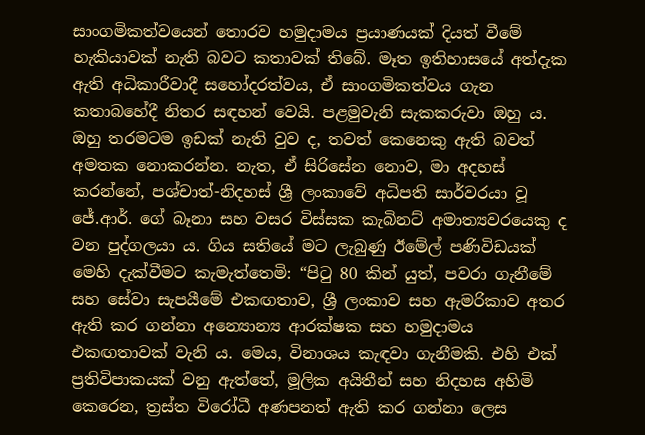සාංගමිකත්වයෙන් තොරව හමුදාමය ප්‍රයාණයක් දියත් වීමේ හැකියාවක් නැති බවට කතාවක් තිබේ. මෑත ඉතිහාසයේ අත්දැක ඇති අධිකාරීවාදී සහෝදරත්වය, ඒ සාංගමිකත්වය ගැන කතාබහේදී නිතර සඳහන් වෙයි. පළමුවැනි සැකකරුවා ඔහු ය. ඔහු තරමටම ඉඩක් නැති වුව ද, තවත් කෙනෙකු ඇති බවත් අමතක නොකරන්න. නැත, ඒ සිරිසේන නොව, මා අදහස් කරන්නේ, පශ්චාත්-නිදහස් ශ්‍රී ලංකාවේ අධිපති සාර්වරයා වූ ජේ.ආර්. ගේ බෑනා සහ වසර විස්සක කැබිනට් අමාත්‍යවරයෙකු ද වන පුද්ගලයා ය. ගිය සතියේ මට ලැබුණු ඊමේල් පණිවිඩයක් මෙහි දැක්වීමට කැමැත්තෙමි: “පිටු 80 කින් යුත්, පවරා ගැනීමේ සහ සේවා සැපයීමේ එකඟතාව, ශ්‍රී ලංකාව සහ ඇමරිකාව අතර ඇති කර ගන්නා අන්‍යොන්‍ය ආරක්ෂක සහ හමුදාමය එකඟතාවක් වැනි ය. මෙය, විනාශය කැඳවා ගැනීමකි. එහි එක් ප්‍රතිවිපාකයක් වනු ඇත්තේ, මූලික අයිතීන් සහ නිදහස අහිමි කෙරෙන, ත්‍රස්ත විරෝධී අණපනත් ඇති කර ගන්නා ලෙස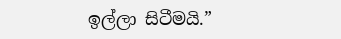ඉල්ලා සිටීමයි.”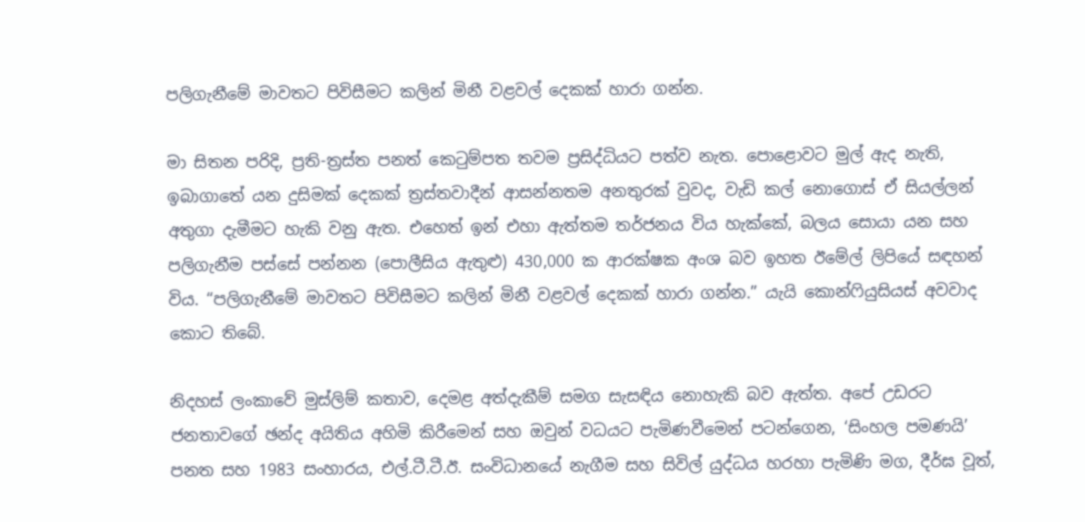පලිගැනීමේ මාවතට පිවිසීමට කලින් මිනී වළවල් දෙකක් හාරා ගන්න.

මා සිතන පරිදි, ප්‍රති-ත්‍රස්ත පනත් කෙටුම්පත තවම ප්‍රසිද්ධියට පත්ව නැත. පොළොවට මුල් ඇද නැති, ඉබාගාතේ යන දුසිමක් දෙකක් ත්‍රස්තවාදීන් ආසන්නතම අනතුරක් වුවද, වැඩි කල් නොගොස් ඒ සියල්ලන් අතුගා දැමීමට හැකි වනු ඇත. එහෙත් ඉන් එහා ඇත්තම තර්ජනය විය හැක්කේ, බලය සොයා යන සහ පලිගැනීම පස්සේ පන්නන (පොලීසිය ඇතුළු) 430,000 ක ආරක්ෂක අංශ බව ඉහත ඊමේල් ලිපියේ සඳහන් විය. “පලිගැනීමේ මාවතට පිවිසීමට කලින් මිනී වළවල් දෙකක් හාරා ගන්න.” යැයි කොන්ෆියුසියස් අවවාද කොට තිබේ.

නිදහස් ලංකාවේ මුස්ලිම් කතාව, දෙමළ අත්දැකීම් සමග සැසඳිය නොහැකි බව ඇත්ත. අපේ උඩරට ජනතාවගේ ඡන්ද අයිතිය අහිමි කිරීමෙන් සහ ඔවුන් වධයට පැමිණවීමෙන් පටන්ගෙන, ‘සිංහල පමණයි’ පනත සහ 1983 සංහාරය, එල්.ටී.ටී.ඊ. සංවිධානයේ නැගීම සහ සිවිල් යුද්ධය හරහා පැමිණි මග, දීර්ඝ වූත්,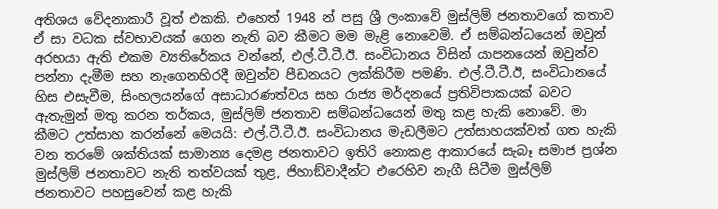අතිශය වේදනාකාරී වූත් එකකි. එහෙත් 1948 න් පසු ශ්‍රී ලංකාවේ මුස්ලිම් ජනතාවගේ කතාව ඒ සා වධක ස්වභාවයක් ගෙන නැති බව කීමට මම මැළි නොවෙමි. ඒ සම්බන්ධයෙන් ඔවුන් අරභයා ඇති එකම ව්‍යතිරේකය වන්නේ, එල්.ටී.ටී.ඊ. සංවිධානය විසින් යාපනයෙන් ඔවුන්ව පන්නා දැමීම සහ නැගෙනහිරදී ඔවුන්ව පීඩනයට ලක්කිරීම පමණි. එල්.ටී.ටී.ඊ, සංවිධානයේ හිස එසැවීම, සිංහලයන්ගේ අසාධාරණත්වය සහ රාජ්‍ය මර්දනයේ ප්‍රතිවිපාකයක් බවට ඇතැමුන් මතු කරන තර්කය, මුස්ලිම් ජනතාව සම්බන්ධයෙන් මතු කළ හැකි නොවේ. මා කීමට උත්සාහ කරන්නේ මෙයයි: එල්.ටී.ටී.ඊ. සංවිධානය මැඩලීමට උත්සාහයක්වත් ගත හැකි වන තරමේ ශක්තියක් සාමාන්‍ය දෙමළ ජනතාවට ඉතිරි නොකළ ආකාරයේ සැබෑ සමාජ ප්‍රශ්න මුස්ලිම් ජනතාවට නැති තත්වයක් තුළ, ජිහාඞ්වාදීන්ට එරෙහිව නැගී සිටීම මුස්ලිම් ජනතාවට පහසුවෙන් කළ හැකි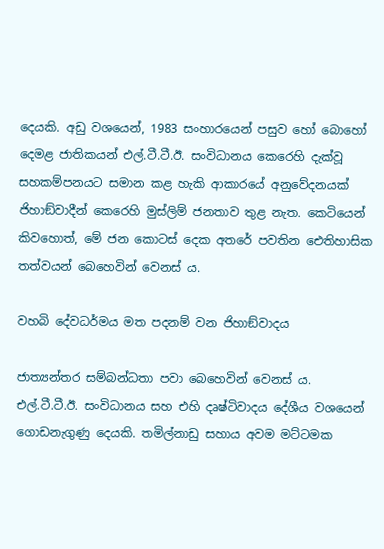දෙයකි. අඩු වශයෙන්, 1983 සංහාරයෙන් පසුව හෝ බොහෝ දෙමළ ජාතිකයන් එල්.ටී.ටී.ඊ. සංවිධානය කෙරෙහි දැක්වූ සහකම්පනයට සමාන කළ හැකි ආකාරයේ අනුවේදනයක් ජිහාඞ්වාදීන් කෙරෙහි මුස්ලිම් ජනතාව තුළ නැත. කෙටියෙන් කිවහොත්, මේ ජන කොටස් දෙක අතරේ පවතින ඓතිහාසික තත්වයන් බෙහෙවින් වෙනස් ය.

වහබි දේවධර්මය මත පදනම් වන ජිහාඞ්වාදය

ජාත්‍යන්තර සම්බන්ධතා පවා බෙහෙවින් වෙනස් ය. එල්.ටී.ටී.ඊ. සංවිධානය සහ එහි දෘෂ්ටිවාදය දේශීය වශයෙන් ගොඩනැගුණු දෙයකි. තමිල්නාඩු සහාය අවම මට්ටමක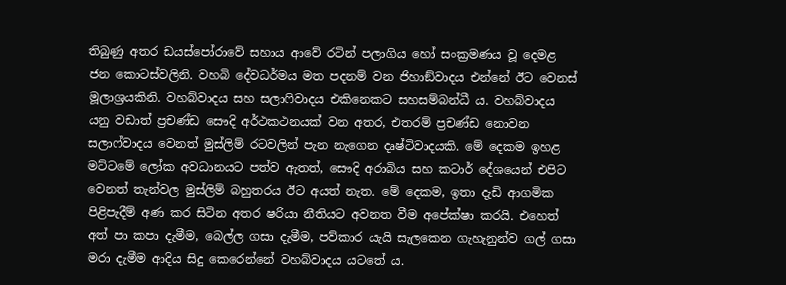තිබුණු අතර ඩයස්පෝරාවේ සහාය ආවේ රටින් පලාගිය හෝ සංක්‍රමණය වූ දෙමළ ජන කොටස්වලිනි. වහබි දේවධර්මය මත පදනම් වන ජිහාඞ්වාදය එන්නේ ඊට වෙනස් මූලාශ්‍රයකිනි. වහබ්වාදය සහ සලාෆිවාදය එකිනෙකට සහසම්බන්ධී ය. වහබ්වාදය යනු වඩාත් ප්‍රචණ්ඩ සෞදි අර්ථකථනයක් වන අතර, එතරම් ප්‍රචණ්ඩ නොවන සලාෆ්වාදය වෙනත් මුස්ලිම් රටවලින් පැන නැගෙන දෘෂ්ටිවාදයකි. මේ දෙකම ඉහළ මට්ටමේ ලෝක අවධානයට පත්ව ඇතත්, සෞදි අරාබිය සහ කටාර් දේශයෙන් එපිට වෙනත් තැන්වල මුස්ලිම් බහුතරය ඊට අයත් නැත. මේ දෙකම, ඉතා දැඩි ආගමික පිළිපැදීම් අණ කර සිටින අතර ෂරියා නීතියට අවනත වීම අපේක්ෂා කරයි. එහෙත් අත් පා කපා දැමීම, බෙල්ල ගසා දැමීම, පව්කාර යැයි සැලකෙන ගැහැනුන්ව ගල් ගසා මරා දැමීම ආදිය සිදු කෙරෙන්නේ වහබ්වාදය යටතේ ය.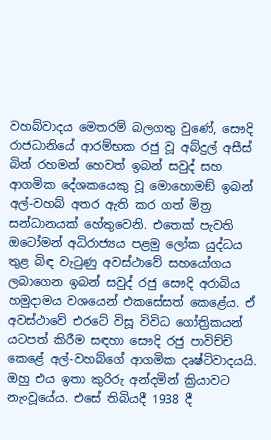වහබ්වාදය මෙතරම් බලගතු වුණේ, සෞදි රාජධානියේ ආරම්භක රජු වූ අබ්දුල් අසීස් බින් රහමන් හෙවත් ඉබන් සවුද් සහ ආගමික දේශකයෙකු වූ මොහොමඞ් ඉබන් අල්-වහබ් අතර ඇති කර ගත් මිත්‍ර සන්ධානයක් හේතුවෙනි. එතෙක් පැවති ඔටෝමන් අධිරාජ්‍යය පළමු ලෝක යුද්ධය තුළ බිඳ වැටුණු අවස්ථාවේ සහයෝගය ලබාගෙන ඉබන් සවුද් රජු සෞදි අරාබිය හමුදාමය වශයෙන් එකසේසත් කෙළේය. ඒ අවස්ථාවේ එරටේ විසූ විවිධ ගෝත්‍රිකයන් යටපත් කිරීම සඳහා සෞදි රජු පාවිච්චි කෙළේ අල්-වහබ්ගේ ආගමික දෘෂ්ටිවාදයයි. ඔහු එය ඉතා කුරිරු අන්දමින් ක්‍රියාවට නැංවූයේය. එසේ තිබියදී 1938 දී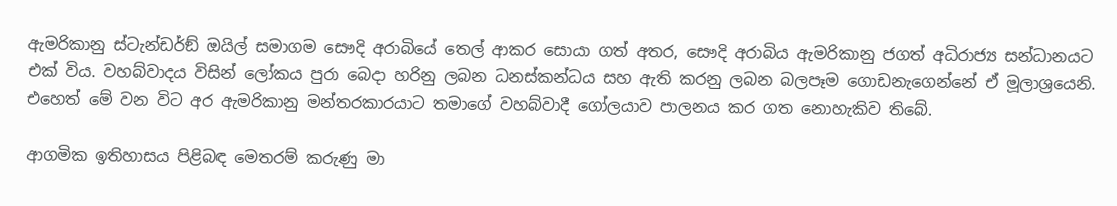ඇමරිකානු ස්ටැන්ඩර්ඞ් ඔයිල් සමාගම සෞදි අරාබියේ තෙල් ආකර සොයා ගත් අතර, සෞදි අරාබිය ඇමරිකානු ජගත් අධිරාජ්‍ය සන්ධානයට එක් විය. වහබ්වාදය විසින් ලෝකය පුරා බෙදා හරිනු ලබන ධනස්කන්ධය සහ ඇති කරනු ලබන බලපෑම ගොඩනැගෙන්නේ ඒ මූලාශ්‍රයෙනි. එහෙත් මේ වන විට අර ඇමරිකානු මන්තරකාරයාට තමාගේ වහබ්වාදී ගෝලයාව පාලනය කර ගත නොහැකිව තිබේ.

ආගමික ඉතිහාසය පිළිබඳ මෙතරම් කරුණු මා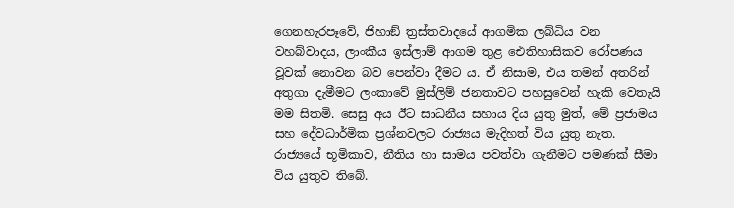ගෙනහැරපෑවේ, ජිහාඞ් ත්‍රස්තවාදයේ ආගමික ලබ්ධිය වන වහබ්වාදය, ලාංකීය ඉස්ලාම් ආගම තුළ ඓතිහාසිකව රෝපණය වූවක් නොවන බව පෙන්වා දීමට ය. ඒ නිසාම, එය තමන් අතරින් අතුගා දැමීමට ලංකාවේ මුස්ලිම් ජනතාවට පහසුවෙන් හැකි වෙතැයි මම සිතමි. සෙසු අය ඊට සාධනීය සහාය දිය යුතු මුත්, මේ ප්‍රජාමය සහ දේවධාර්මික ප්‍රශ්නවලට රාජ්‍යය මැදිහත් විය යුතු නැත. රාජ්‍යයේ භූමිකාව, නීතිය හා සාමය පවත්වා ගැනීමට පමණක් සීමා විය යුතුව තිබේ.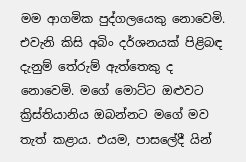මම ආගමික පුද්ගලයෙකු නොවෙමි. එවැනි කිසි අබිං දර්ශනයක් පිළිබඳ දැනුම් තේරුම් ඇත්තෙකු ද නොවෙමි. මගේ මොට්ට ඔළුවට ක්‍රිස්තියානිය ඔබන්නට මගේ මව තැත් කළාය. එයම, පාසලේදී යින්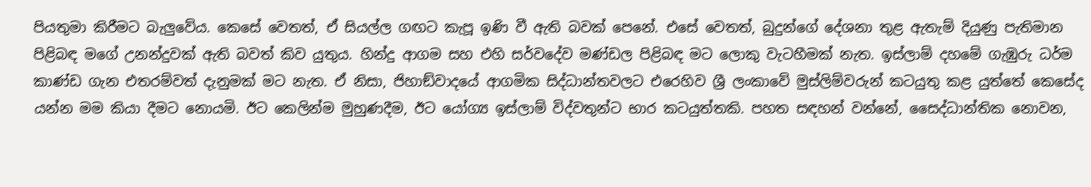පියතුමා කිරීමට බැලුවේය. කෙසේ වෙතත්, ඒ සියල්ල ගඟට කැපූ ඉණි වී ඇති බවක් පෙනේ. එසේ වෙතත්, බුදුන්ගේ දේශනා තුළ ඇතැම් දියුණු පැතිමාන පිළිබඳ මගේ උනන්දුවක් ඇති බවත් කිව යුතුය. හින්දු ආගම සහ එහි සර්වදේව මණ්ඩල පිළිබඳ මට ලොකු වැටහීමක් නැත. ඉස්ලාම් දහමේ ගැඹුරු ධර්ම කාණ්ඩ ගැන එතරම්වත් දැනුමක් මට නැත. ඒ නිසා, ජිහාඞ්වාදයේ ආගමික සිද්ධාන්තවලට එරෙහිව ශ්‍රී ලංකාවේ මුස්ලිම්වරුන් කටයුතු කළ යුත්තේ කෙසේද යන්න මම කියා දීමට නොයමි. ඊට කෙලින්ම මුහුණදීම, ඊට යෝග්‍ය ඉස්ලාම් විද්වතුන්ට භාර කටයුත්තකි. පහත සඳහන් වන්නේ, සෛද්ධාන්තික නොවන,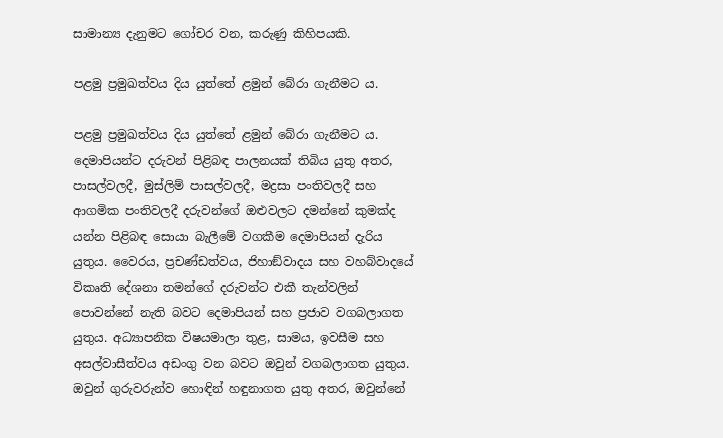සාමාන්‍ය දැනුමට ගෝචර වන, කරුණු කිහිපයකි.

පළමු ප්‍රමුඛත්වය දිය යුත්තේ ළමුන් බේරා ගැනීමට ය.

පළමු ප්‍රමුඛත්වය දිය යුත්තේ ළමුන් බේරා ගැනීමට ය. දෙමාපියන්ට දරුවන් පිළිබඳ පාලනයක් තිබිය යුතු අතර, පාසල්වලදී, මුස්ලිම් පාසල්වලදී, මද්‍රසා පංතිවලදී සහ ආගමික පංතිවලදී දරුවන්ගේ ඔළුවලට දමන්නේ කුමක්ද යන්න පිළිබඳ සොයා බැලීමේ වගකීම දෙමාපියන් දැරිය යුතුය. වෛරය, ප්‍රචණ්ඩත්වය, ජිහාඞ්වාදය සහ වහබ්වාදයේ විකෘති දේශනා තමන්ගේ දරුවන්ට එකී තැන්වලින් පොවන්නේ නැති බවට දෙමාපියන් සහ ප්‍රජාව වගබලාගත යුතුය. අධ්‍යාපනික විෂයමාලා තුළ, සාමය, ඉවසීම සහ අසල්වාසීත්වය අඩංගු වන බවට ඔවුන් වගබලාගත යුතුය. ඔවුන් ගුරුවරුන්ව හොඳින් හඳුනාගත යුතු අතර, ඔවුන්නේ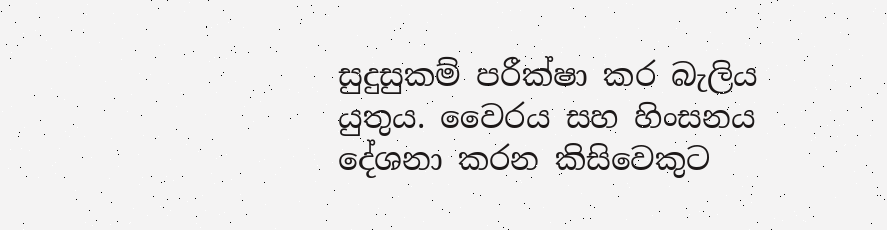සුදුසුකම් පරීක්ෂා කර බැලිය යුතුය. වෛරය සහ හිංසනය දේශනා කරන කිසිවෙකුට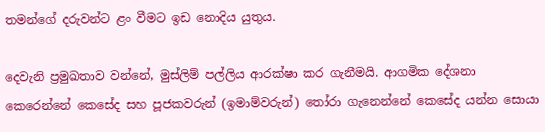තමන්ගේ දරුවන්ට ළං වීමට ඉඩ නොදිය යුතුය.

දෙවැනි ප්‍රමුඛතාව වන්නේ, මුස්ලිම් පල්ලිය ආරක්ෂා කර ගැනීමයි. ආගමික දේශනා කෙරෙන්නේ කෙසේද සහ පූජකවරුන් (ඉමාම්වරුන්) තෝරා ගැනෙන්නේ කෙසේද යන්න සොයා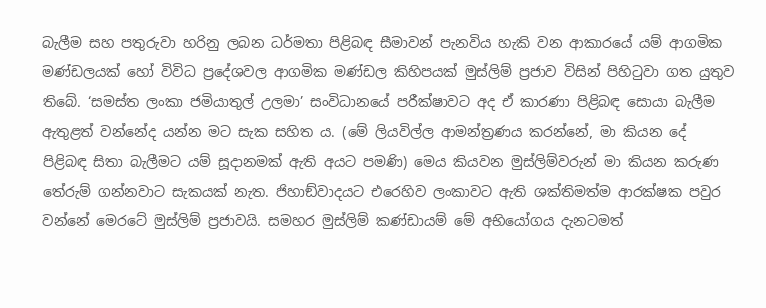බැලීම සහ පතුරුවා හරිනු ලබන ධර්මතා පිළිබඳ සීමාවන් පැනවිය හැකි වන ආකාරයේ යම් ආගමික මණ්ඩලයක් හෝ විවිධ ප්‍රදේශවල ආගමික මණ්ඩල කිහිපයක් මුස්ලිම් ප්‍රජාව විසින් පිහිටුවා ගත යුතුව තිබේ. ‘සමස්ත ලංකා ජමියාතුල් උලමා’ සංවිධානයේ පරීක්ෂාවට අද ඒ කාරණා පිළිබඳ සොයා බැලීම ඇතුළත් වන්නේද යන්න මට සැක සහිත ය. (මේ ලියවිල්ල ආමන්ත්‍රණය කරන්නේ, මා කියන දේ පිළිබඳ සිතා බැලීමට යම් සූදානමක් ඇති අයට පමණි) මෙය කියවන මුස්ලිම්වරුන් මා කියන කරුණ තේරුම් ගන්නවාට සැකයක් නැත. ජිහාඞ්වාදයට එරෙහිව ලංකාවට ඇති ශක්තිමත්ම ආරක්ෂක පවුර වන්නේ මෙරටේ මුස්ලිම් ප්‍රජාවයි. සමහර මුස්ලිම් කණ්ඩායම් මේ අභියෝගය දැනටමත්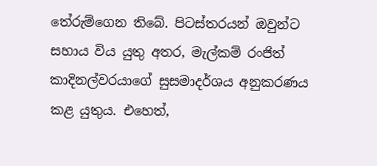තේරුම්ගෙන තිබේ. පිටස්තරයන් ඔවුන්ට සහාය විය යුතු අතර, මැල්කම් රංජිත් කාදිනල්වරයාගේ සුසමාදර්ශය අනුකරණය කළ යුතුය. එහෙත්,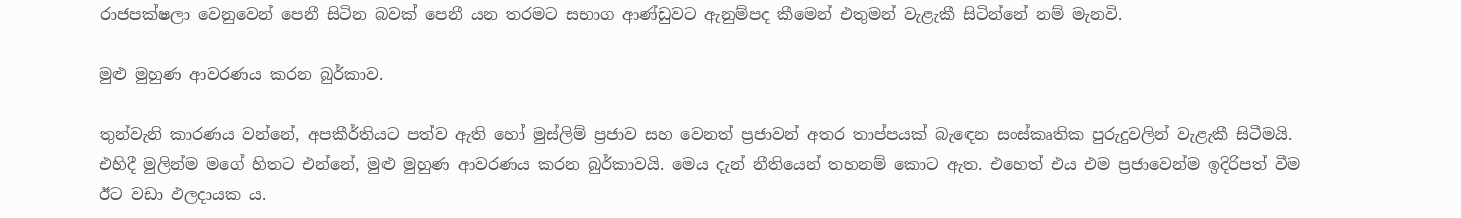රාජපක්ෂලා වෙනුවෙන් පෙනී සිටින බවක් පෙනී යන තරමට සභාග ආණ්ඩුවට ඇනුම්පද කීමෙන් එතුමන් වැළැකී සිටින්නේ නම් මැනවි.

මුළු මුහුණ ආවරණය කරන බුර්කාව.

තුන්වැනි කාරණය වන්නේ, අපකීර්තියට පත්ව ඇති හෝ මුස්ලිම් ප්‍රජාව සහ වෙනත් ප්‍රජාවන් අතර තාප්පයක් බැඳෙන සංස්කෘතික පුරුදුවලින් වැළැකී සිටීමයි. එහිදී මුලින්ම මගේ හිතට එන්නේ, මුළු මුහුණ ආවරණය කරන බුර්කාවයි. මෙය දැන් නීතියෙන් තහනම් කොට ඇත. එහෙත් එය එම ප්‍රජාවෙන්ම ඉදිරිපත් වීම ඊට වඩා ඵලදායක ය.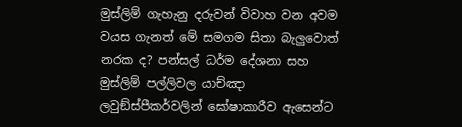මුස්ලිම් ගැහැනු දරුවන් විවාහ වන අවම වයස ගැනත් මේ සමගම සිතා බැලුවොත් නරක ද? පන්සල් ධර්ම දේශනා සහ මුස්ලිම් පල්ලිවල යාච්ඤා ලවුඞ්ස්පීකර්වලින් ඝෝෂාකාරීව ඇසෙන්ට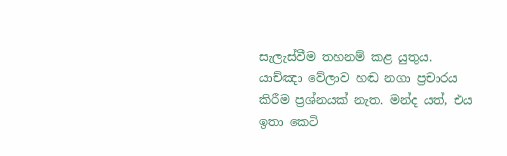සැලැස්වීම තහනම් කළ යුතුය. යාච්ඤා වේලාව හඬ නගා ප්‍රචාරය කිරීම ප්‍රශ්නයක් නැත. මන්ද යත්, එය ඉතා කෙටි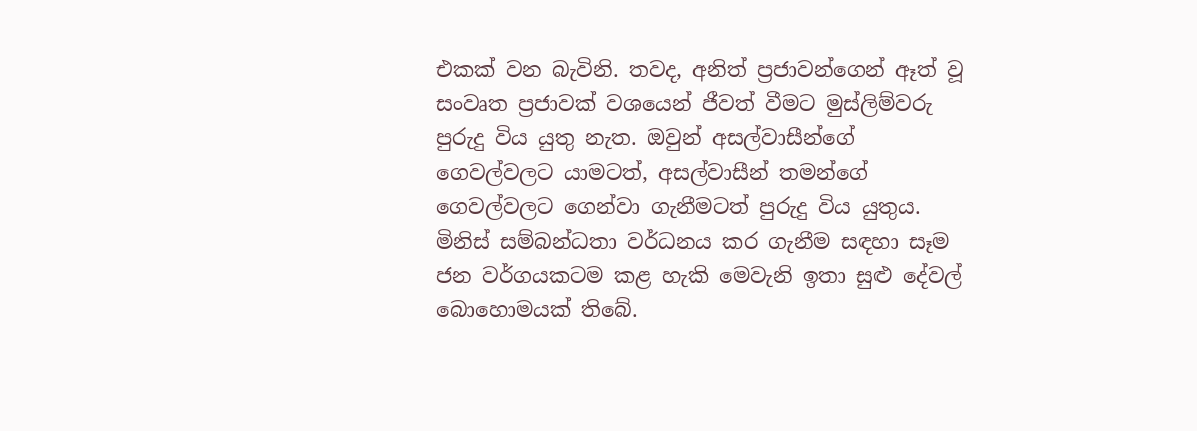එකක් වන බැවිනි. තවද, අනිත් ප්‍රජාවන්ගෙන් ඈත් වූ සංවෘත ප්‍රජාවක් වශයෙන් ජීවත් වීමට මුස්ලිම්වරු පුරුදු විය යුතු නැත. ඔවුන් අසල්වාසීන්ගේ ගෙවල්වලට යාමටත්, අසල්වාසීන් තමන්ගේ ගෙවල්වලට ගෙන්වා ගැනීමටත් පුරුදු විය යුතුය. මිනිස් සම්බන්ධතා වර්ධනය කර ගැනීම සඳහා සෑම ජන වර්ගයකටම කළ හැකි මෙවැනි ඉතා සුළු දේවල් බොහොමයක් තිබේ.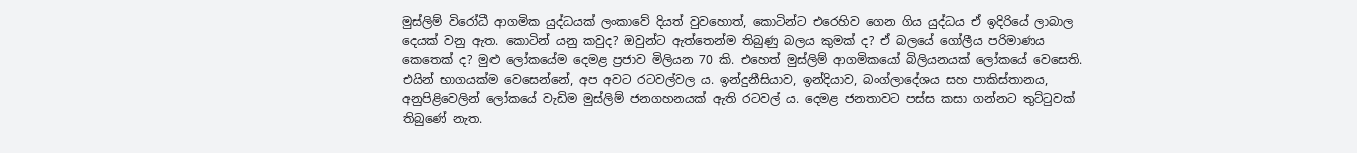මුස්ලිම් විරෝධී ආගමික යුද්ධයක් ලංකාවේ දියත් වුවහොත්, කොටින්ට එරෙහිව ගෙන ගිය යුද්ධය ඒ ඉදිරියේ ලාබාල දෙයක් වනු ඇත. කොටින් යනු කවුද? ඔවුන්ට ඇත්තෙන්ම තිබුණු බලය කුමක් ද? ඒ බලයේ ගෝලීය පරිමාණය කෙතෙක් ද? මුළු ලෝකයේම දෙමළ ප්‍රජාව මිලියන 70 කි. එහෙත් මුස්ලිම් ආගමිකයෝ බිලියනයක් ලෝකයේ වෙසෙති. එයින් භාගයක්ම වෙසෙන්නේ, අප අවට රටවල්වල ය. ඉන්දුනීසියාව, ඉන්දියාව, බංග්ලාදේශය සහ පාකිස්තානය, අනුපිළිවෙලින් ලෝකයේ වැඩිම මුස්ලිම් ජනගහනයක් ඇති රටවල් ය. දෙමළ ජනතාවට පස්ස කසා ගන්නට තුට්ටුවක් තිබුණේ නැත.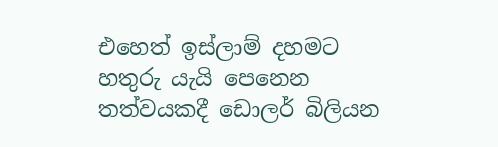එහෙත් ඉස්ලාම් දහමට හතුරු යැයි පෙනෙන තත්වයකදී ඩොලර් බිලියන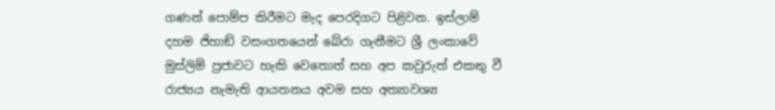ගණන් පොම්ප කිරීමට මැද පෙරදිගට පිළිවන. ඉස්ලාම් දහම ජිහාඞ් වසංගතයෙන් බේරා ගැනීමට ශ්‍රී ලංකාවේ මුස්ලිම් ප්‍රජාවට හැකි වෙතොත් සහ අප කවුරුත් එකතු වී රාජ්‍යය නැමැති ආයතනය අවම සහ අත්‍යාවශ්‍ය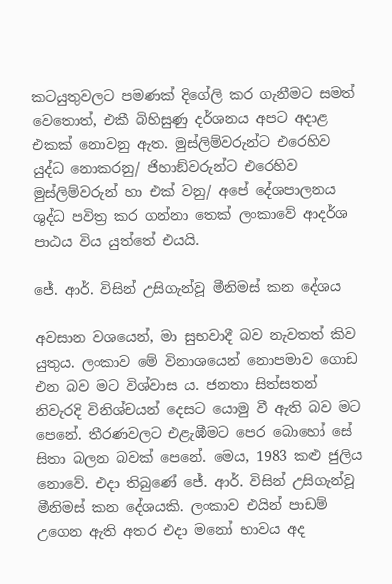කටයුතුවලට පමණක් දිගේලි කර ගැනීමට සමත් වෙතොත්, එකී බිහිසුණු දර්ශනය අපට අදාළ එකක් නොවනු ඇත. මුස්ලිම්වරුන්ට එරෙහිව යුද්ධ නොකරනු/ ජිහාඞ්වරුන්ට එරෙහිව මුස්ලිම්වරුන් හා එක් වනු/ අපේ දේශපාලනය ශුද්ධ පවිත්‍ර කර ගන්නා තෙක් ලංකාවේ ආදර්ශ පාඨය විය යුත්තේ එයයි.

ජේ. ආර්. විසින් උසිගැන්වූ මීනිමස් කන දේශය

අවසාන වශයෙන්, මා සුභවාදී බව නැවතත් කිව යුතුය. ලංකාව මේ විනාශයෙන් නොපමාව ගොඩ එන බව මට විශ්වාස ය. ජනතා සිත්සතන් නිවැරදි විනිශ්චයන් දෙසට යොමු වී ඇති බව මට පෙනේ. තීරණවලට එළැඹීමට පෙර බොහෝ සේ සිතා බලන බවක් පෙනේ. මෙය, 1983 කළු ජුලිය නොවේ. එදා තිබුණේ ජේ. ආර්. විසින් උසිගැන්වූ මීනිමස් කන දේශයකි. ලංකාව එයින් පාඩම් උගෙන ඇති අතර එදා මනෝ භාවය අද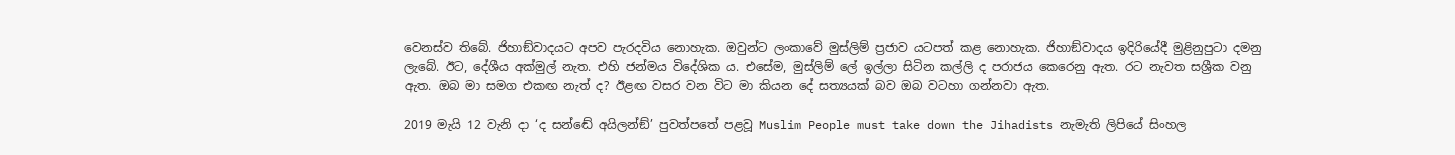වෙනස්ව තිබේ. ජිහාඞ්වාදයට අපව පැරදවිය නොහැක. ඔවුන්ට ලංකාවේ මුස්ලිම් ප්‍රජාව යටපත් කළ නොහැක. ජිහාඞ්වාදය ඉදිරියේදී මුළිනුපුටා දමනු ලැබේ. ඊට, දේශීය අක්මුල් නැත. එහි ජන්මය විදේශික ය. එසේම, මුස්ලිම් ලේ ඉල්ලා සිටින කල්ලි ද පරාජය කෙරෙනු ඇත. රට නැවත සශ්‍රීක වනු ඇත. ඔබ මා සමග එකඟ නැත් ද? ඊළඟ වසර වන විට මා කියන දේ සත්‍යයක් බව ඔබ වටහා ගන්නවා ඇත.

2019 මැයි 12 වැනි දා ‘ද සන්ඬේ අයිලන්ඞ්’ පුවත්පතේ පළවූ Muslim People must take down the Jihadists නැමැති ලිපියේ සිංහල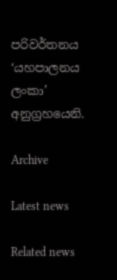පරිවර්තනය ‘යහපාලනය ලංකා’ අනුග්‍රහයෙනි.

Archive

Latest news

Related news